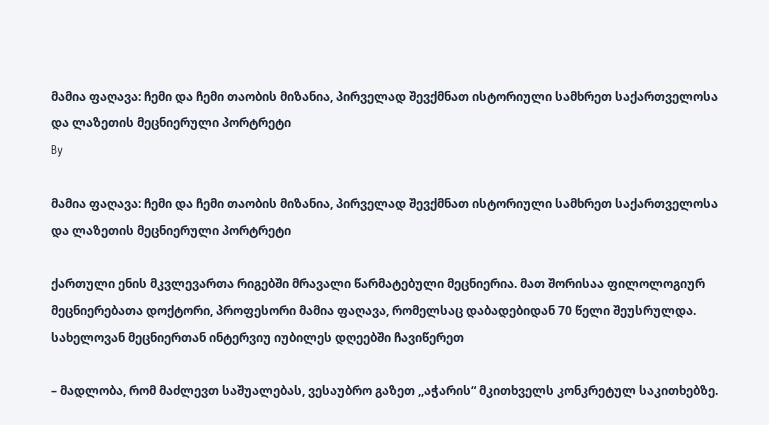მამია ფაღავა: ჩემი და ჩემი თაობის მიზანია, პირველად შევქმნათ ისტორიული სამხრეთ საქართველოსა და ლაზეთის მეცნიერული პორტრეტი
By

მამია ფაღავა: ჩემი და ჩემი თაობის მიზანია, პირველად შევქმნათ ისტორიული სამხრეთ საქართველოსა და ლაზეთის მეცნიერული პორტრეტი

ქართული ენის მკვლევართა რიგებში მრავალი წარმატებული მეცნიერია. მათ შორისაა ფილოლოგიურ მეცნიერებათა დოქტორი, პროფესორი მამია ფაღავა, რომელსაც დაბადებიდან 70 წელი შეუსრულდა. სახელოვან მეცნიერთან ინტერვიუ იუბილეს დღეებში ჩავიწერეთ

– მადლობა, რომ მაძლევთ საშუალებას, ვესაუბრო გაზეთ ,,აჭარის“ მკითხველს კონკრეტულ საკითხებზე.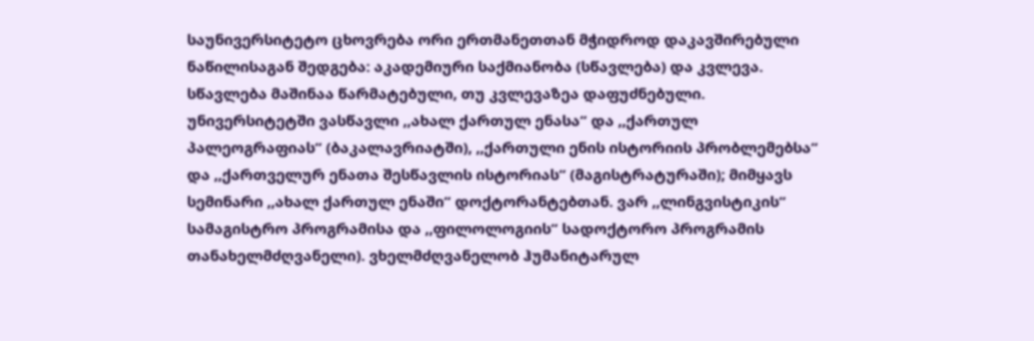საუნივერსიტეტო ცხოვრება ორი ერთმანეთთან მჭიდროდ დაკავშირებული ნაწილისაგან შედგება: აკადემიური საქმიანობა (სწავლება) და კვლევა. სწავლება მაშინაა წარმატებული, თუ კვლევაზეა დაფუძნებული. უნივერსიტეტში ვასწავლი ,,ახალ ქართულ ენასა“ და ,,ქართულ პალეოგრაფიას“ (ბაკალავრიატში), ,,ქართული ენის ისტორიის პრობლემებსა“ და ,,ქართველურ ენათა შესწავლის ისტორიას“ (მაგისტრატურაში); მიმყავს სემინარი ,,ახალ ქართულ ენაში“ დოქტორანტებთან. ვარ ,,ლინგვისტიკის“ სამაგისტრო პროგრამისა და ,,ფილოლოგიის“ სადოქტორო პროგრამის თანახელმძღვანელი). ვხელმძღვანელობ ჰუმანიტარულ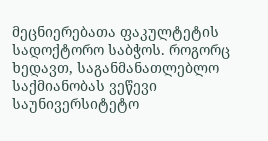მეცნიერებათა ფაკულტეტის სადოქტორო საბჭოს. როგორც ხედავთ, საგანმანათლებლო საქმიანობას ვეწევი საუნივერსიტეტო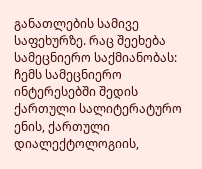განათლების სამივე საფეხურზე. რაც შეეხება სამეცნიერო საქმიანობას: ჩემს სამეცნიერო ინტერესებში შედის ქართული სალიტერატურო ენის, ქართული დიალექტოლოგიის,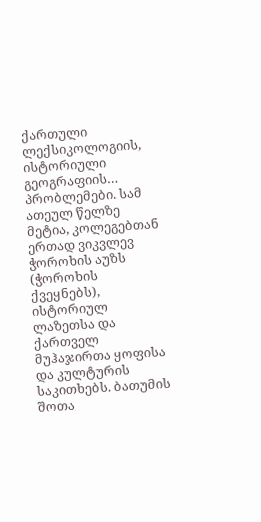ქართული ლექსიკოლოგიის, ისტორიული გეოგრაფიის… პრობლემები. სამ ათეულ წელზე მეტია, კოლეგებთან ერთად ვიკვლევ ჭოროხის აუზს (ჭოროხის ქვეყნებს), ისტორიულ ლაზეთსა და ქართველ მუჰაჯირთა ყოფისა და კულტურის საკითხებს. ბათუმის შოთა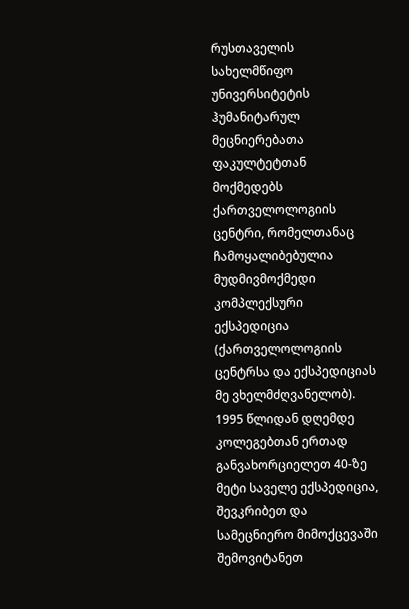რუსთაველის სახელმწიფო უნივერსიტეტის ჰუმანიტარულ მეცნიერებათა ფაკულტეტთან მოქმედებს ქართველოლოგიის ცენტრი, რომელთანაც ჩამოყალიბებულია მუდმივმოქმედი კომპლექსური ექსპედიცია (ქართველოლოგიის ცენტრსა და ექსპედიციას მე ვხელმძღვანელობ). 1995 წლიდან დღემდე კოლეგებთან ერთად განვახორციელეთ 40-ზე მეტი საველე ექსპედიცია, შევკრიბეთ და სამეცნიერო მიმოქცევაში შემოვიტანეთ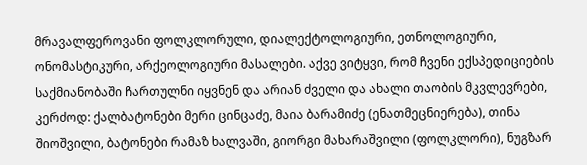მრავალფეროვანი ფოლკლორული, დიალექტოლოგიური, ეთნოლოგიური, ონომასტიკური, არქეოლოგიური მასალები. აქვე ვიტყვი, რომ ჩვენი ექსპედიციების საქმიანობაში ჩართულნი იყვნენ და არიან ძველი და ახალი თაობის მკვლევრები, კერძოდ: ქალბატონები მერი ცინცაძე, მაია ბარამიძე (ენათმეცნიერება), თინა შიოშვილი, ბატონები რამაზ ხალვაში, გიორგი მახარაშვილი (ფოლკლორი), ნუგზარ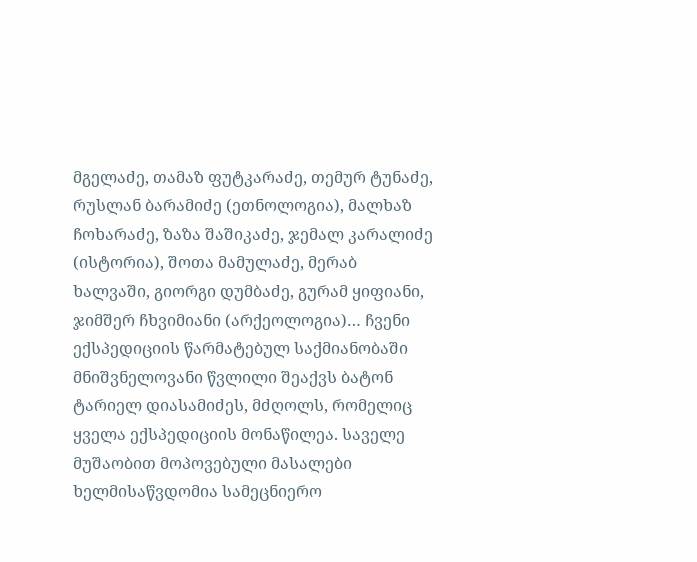მგელაძე, თამაზ ფუტკარაძე, თემურ ტუნაძე, რუსლან ბარამიძე (ეთნოლოგია), მალხაზ ჩოხარაძე, ზაზა შაშიკაძე, ჯემალ კარალიძე (ისტორია), შოთა მამულაძე, მერაბ ხალვაში, გიორგი დუმბაძე, გურამ ყიფიანი, ჯიმშერ ჩხვიმიანი (არქეოლოგია)… ჩვენი ექსპედიციის წარმატებულ საქმიანობაში მნიშვნელოვანი წვლილი შეაქვს ბატონ ტარიელ დიასამიძეს, მძღოლს, რომელიც ყველა ექსპედიციის მონაწილეა. საველე მუშაობით მოპოვებული მასალები ხელმისაწვდომია სამეცნიერო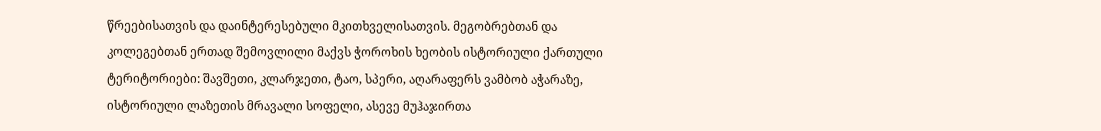წრეებისათვის და დაინტერესებული მკითხველისათვის. მეგობრებთან და კოლეგებთან ერთად შემოვლილი მაქვს ჭოროხის ხეობის ისტორიული ქართული ტერიტორიები: შავშეთი, კლარჯეთი, ტაო, სპერი, აღარაფერს ვამბობ აჭარაზე, ისტორიული ლაზეთის მრავალი სოფელი, ასევე მუჰაჯირთა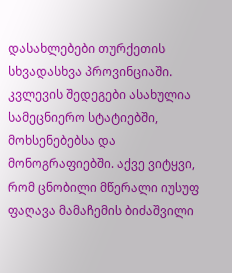დასახლებები თურქეთის სხვადასხვა პროვინციაში. კვლევის შედეგები ასახულია სამეცნიერო სტატიებში, მოხსენებებსა და მონოგრაფიებში. აქვე ვიტყვი, რომ ცნობილი მწერალი იუსუფ ფაღავა მამაჩემის ბიძაშვილი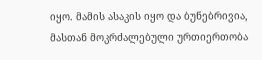იყო. მამის ასაკის იყო და ბუნებრივია, მასთან მოკრძალებული ურთიერთობა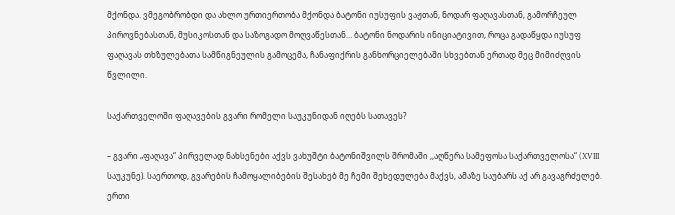მქონდა. ვმეგობრობდი და ახლო ურთიერთობა მქონდა ბატონი იუსუფის ვაჟთან, ნოდარ ფაღავასთან, გამორჩეულ პიროვნებასთან, მუსიკოსთან და საზოგადო მოღვაწესთან… ბატონი ნოდარის ინიციატივით, როცა გადაწყდა იუსუფ ფაღავას თხზულებათა სამწიგნეულის გამოცემა, ჩანაფიქრის განხორციელებაში სხვებთან ერთად მეც მიმიძღვის წვლილი.

საქართველოში ფაღავების გვარი რომელი საუკუნიდან იღებს სათავეს?

– გვარი „ფაღავა“ პირველად ნახსენები აქვს ვახუშტი ბატონიშვილს შრომაში ,,აღწერა სამეფოსა საქართველოსა“ (XVIII საუკუნე). საერთოდ, გვარების ჩამოყალიბების შესახებ მე ჩემი შეხედულება მაქვს, ამაზე საუბარს აქ არ გავაგრძელებ. ერთი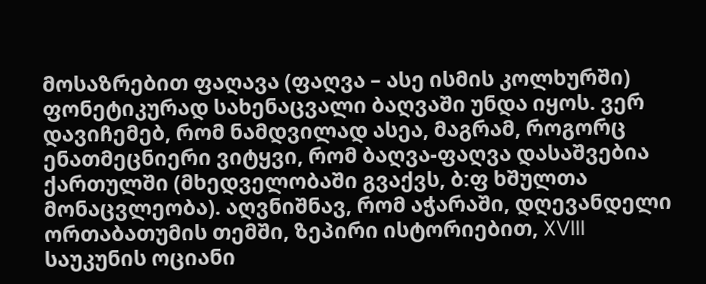მოსაზრებით ფაღავა (ფაღვა – ასე ისმის კოლხურში) ფონეტიკურად სახენაცვალი ბაღვაში უნდა იყოს. ვერ დავიჩემებ, რომ ნამდვილად ასეა, მაგრამ, როგორც ენათმეცნიერი ვიტყვი, რომ ბაღვა-ფაღვა დასაშვებია ქართულში (მხედველობაში გვაქვს, ბ:ფ ხშულთა მონაცვლეობა). აღვნიშნავ, რომ აჭარაში, დღევანდელი ორთაბათუმის თემში, ზეპირი ისტორიებით, XVIII საუკუნის ოციანი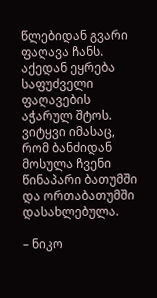წლებიდან გვარი ფაღავა ჩანს. აქედან ეყრება საფუძველი ფაღავების აჭარულ შტოს. ვიტყვი იმასაც, რომ ბანძიდან მოსულა ჩვენი წინაპარი ბათუმში და ორთაბათუმში დასახლებულა.

– ნიკო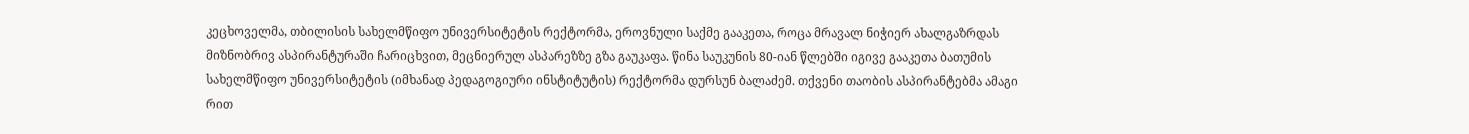კეცხოველმა, თბილისის სახელმწიფო უნივერსიტეტის რექტორმა, ეროვნული საქმე გააკეთა, როცა მრავალ ნიჭიერ ახალგაზრდას მიზნობრივ ასპირანტურაში ჩარიცხვით, მეცნიერულ ასპარეზზე გზა გაუკაფა. წინა საუკუნის 80-იან წლებში იგივე გააკეთა ბათუმის სახელმწიფო უნივერსიტეტის (იმხანად პედაგოგიური ინსტიტუტის) რექტორმა დურსუნ ბალაძემ. თქვენი თაობის ასპირანტებმა ამაგი რით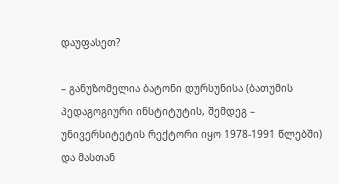დაუფასეთ?

– განუზომელია ბატონი დურსუნისა (ბათუმის პედაგოგიური ინსტიტუტის, შემდეგ – უნივერსიტეტის რექტორი იყო 1978-1991 წლებში) და მასთან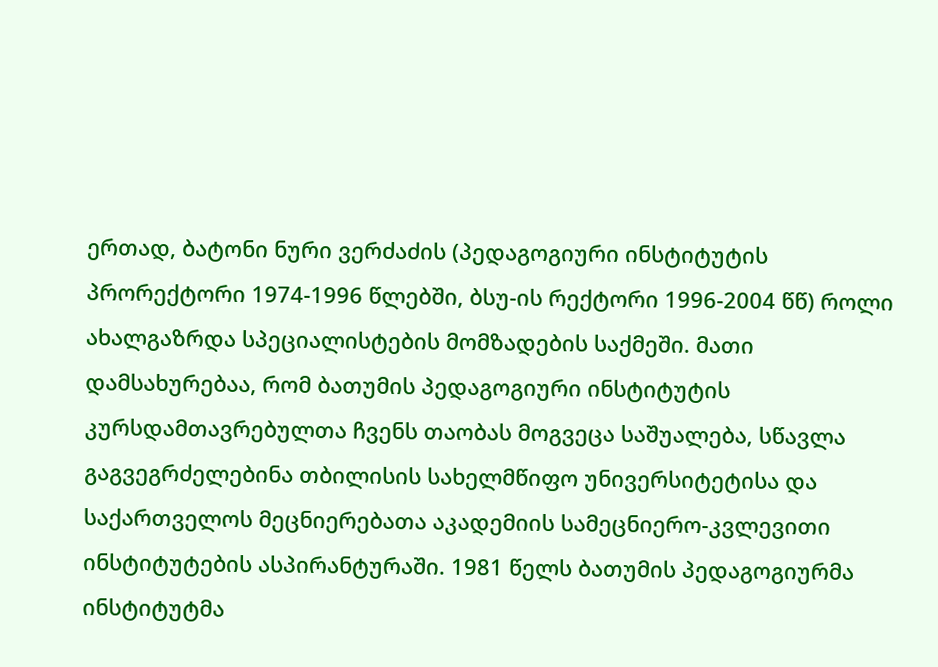ერთად, ბატონი ნური ვერძაძის (პედაგოგიური ინსტიტუტის პრორექტორი 1974-1996 წლებში, ბსუ-ის რექტორი 1996-2004 წწ) როლი ახალგაზრდა სპეციალისტების მომზადების საქმეში. მათი დამსახურებაა, რომ ბათუმის პედაგოგიური ინსტიტუტის კურსდამთავრებულთა ჩვენს თაობას მოგვეცა საშუალება, სწავლა გაგვეგრძელებინა თბილისის სახელმწიფო უნივერსიტეტისა და საქართველოს მეცნიერებათა აკადემიის სამეცნიერო-კვლევითი ინსტიტუტების ასპირანტურაში. 1981 წელს ბათუმის პედაგოგიურმა ინსტიტუტმა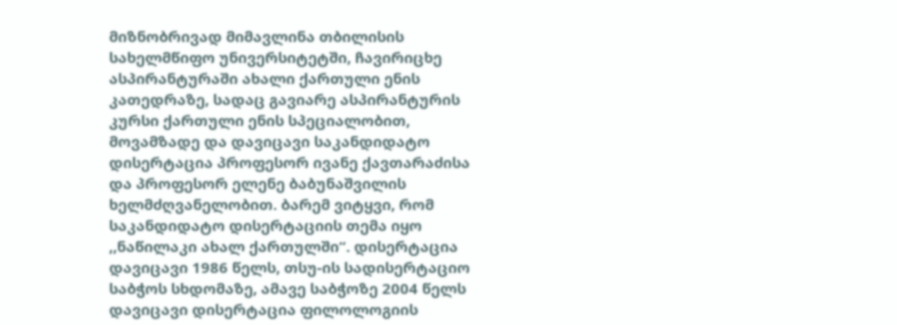მიზნობრივად მიმავლინა თბილისის სახელმწიფო უნივერსიტეტში, ჩავირიცხე ასპირანტურაში ახალი ქართული ენის კათედრაზე, სადაც გავიარე ასპირანტურის კურსი ქართული ენის სპეციალობით, მოვამზადე და დავიცავი საკანდიდატო დისერტაცია პროფესორ ივანე ქავთარაძისა და პროფესორ ელენე ბაბუნაშვილის ხელმძღვანელობით. ბარემ ვიტყვი, რომ საკანდიდატო დისერტაციის თემა იყო ,,ნაწილაკი ახალ ქართულში“. დისერტაცია დავიცავი 1986 წელს, თსუ-ის სადისერტაციო საბჭოს სხდომაზე, ამავე საბჭოზე 2004 წელს დავიცავი დისერტაცია ფილოლოგიის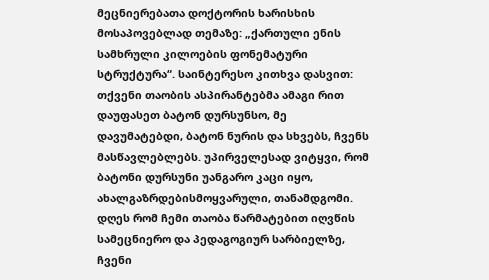მეცნიერებათა დოქტორის ხარისხის მოსაპოვებლად თემაზე: „ქართული ენის სამხრული კილოების ფონემატური სტრუქტურა“. საინტერესო კითხვა დასვით: თქვენი თაობის ასპირანტებმა ამაგი რით დაუფასეთ ბატონ დურსუნსო, მე დავუმატებდი, ბატონ ნურის და სხვებს, ჩვენს მასწავლებლებს. უპირველესად ვიტყვი, რომ ბატონი დურსუნი უანგარო კაცი იყო, ახალგაზრდებისმოყვარული, თანამდგომი. დღეს რომ ჩემი თაობა წარმატებით იღვწის სამეცნიერო და პედაგოგიურ სარბიელზე, ჩვენი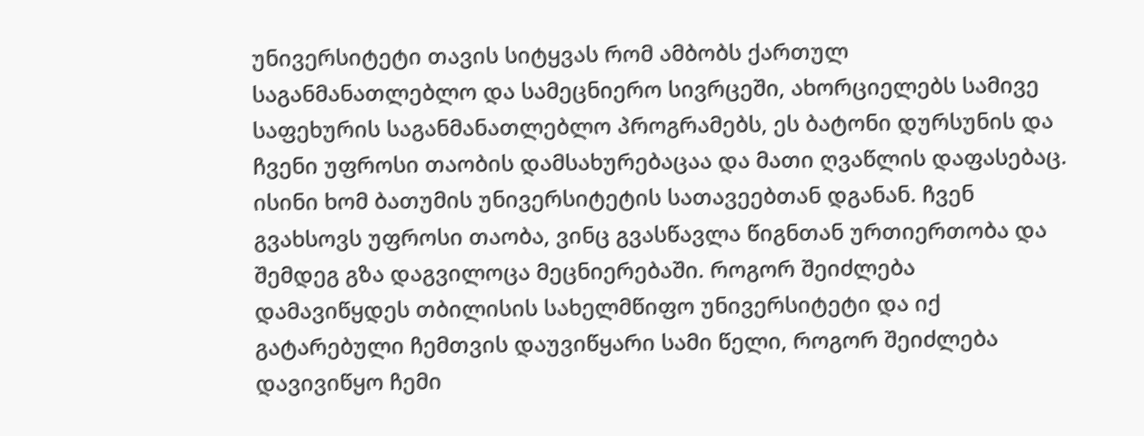უნივერსიტეტი თავის სიტყვას რომ ამბობს ქართულ საგანმანათლებლო და სამეცნიერო სივრცეში, ახორციელებს სამივე საფეხურის საგანმანათლებლო პროგრამებს, ეს ბატონი დურსუნის და ჩვენი უფროსი თაობის დამსახურებაცაა და მათი ღვაწლის დაფასებაც. ისინი ხომ ბათუმის უნივერსიტეტის სათავეებთან დგანან. ჩვენ გვახსოვს უფროსი თაობა, ვინც გვასწავლა წიგნთან ურთიერთობა და შემდეგ გზა დაგვილოცა მეცნიერებაში. როგორ შეიძლება დამავიწყდეს თბილისის სახელმწიფო უნივერსიტეტი და იქ გატარებული ჩემთვის დაუვიწყარი სამი წელი, როგორ შეიძლება დავივიწყო ჩემი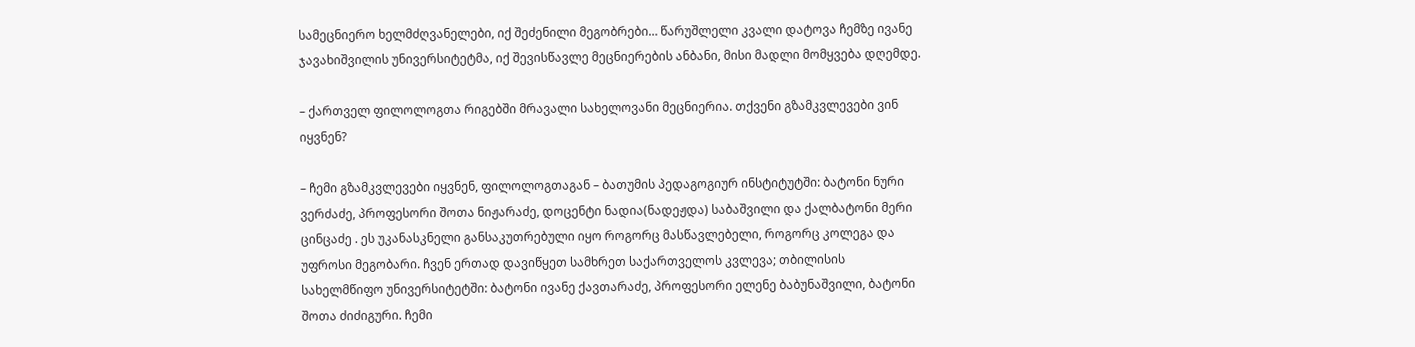სამეცნიერო ხელმძღვანელები, იქ შეძენილი მეგობრები… წარუშლელი კვალი დატოვა ჩემზე ივანე ჯავახიშვილის უნივერსიტეტმა, იქ შევისწავლე მეცნიერების ანბანი, მისი მადლი მომყვება დღემდე.

– ქართველ ფილოლოგთა რიგებში მრავალი სახელოვანი მეცნიერია. თქვენი გზამკვლევები ვინ იყვნენ?

– ჩემი გზამკვლევები იყვნენ, ფილოლოგთაგან – ბათუმის პედაგოგიურ ინსტიტუტში: ბატონი ნური ვერძაძე, პროფესორი შოთა ნიჟარაძე, დოცენტი ნადია(ნადეჟდა) საბაშვილი და ქალბატონი მერი ცინცაძე . ეს უკანასკნელი განსაკუთრებული იყო როგორც მასწავლებელი, როგორც კოლეგა და უფროსი მეგობარი. ჩვენ ერთად დავიწყეთ სამხრეთ საქართველოს კვლევა; თბილისის სახელმწიფო უნივერსიტეტში: ბატონი ივანე ქავთარაძე, პროფესორი ელენე ბაბუნაშვილი, ბატონი შოთა ძიძიგური. ჩემი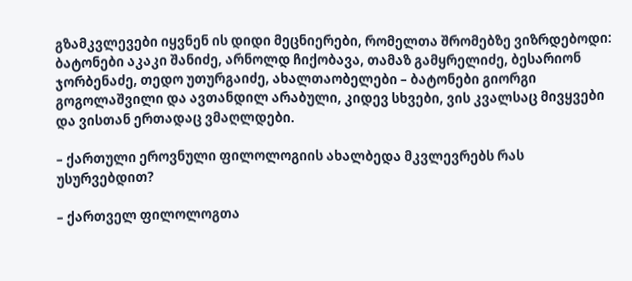გზამკვლევები იყვნენ ის დიდი მეცნიერები, რომელთა შრომებზე ვიზრდებოდი: ბატონები აკაკი შანიძე, არნოლდ ჩიქობავა, თამაზ გამყრელიძე, ბესარიონ ჯორბენაძე, თედო უთურგაიძე, ახალთაობელები – ბატონები გიორგი გოგოლაშვილი და ავთანდილ არაბული, კიდევ სხვები, ვის კვალსაც მივყვები და ვისთან ერთადაც ვმაღლდები.

– ქართული ეროვნული ფილოლოგიის ახალბედა მკვლევრებს რას უსურვებდით?

– ქართველ ფილოლოგთა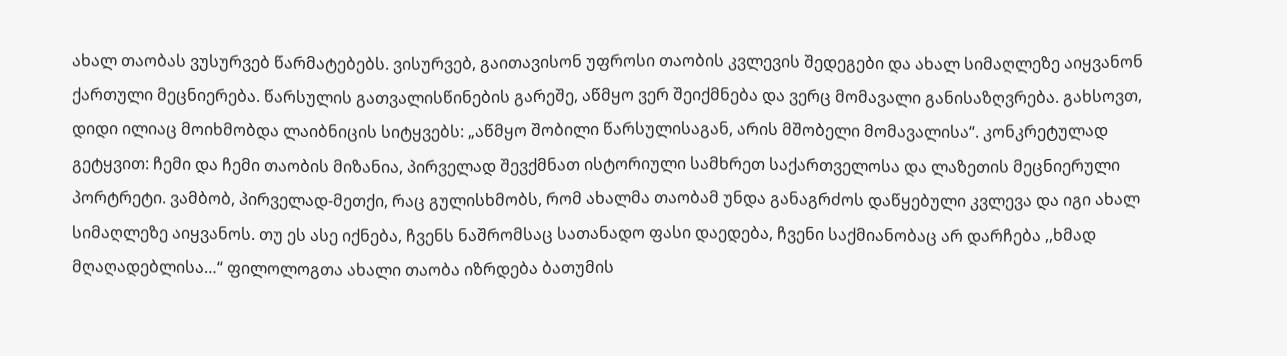ახალ თაობას ვუსურვებ წარმატებებს. ვისურვებ, გაითავისონ უფროსი თაობის კვლევის შედეგები და ახალ სიმაღლეზე აიყვანონ ქართული მეცნიერება. წარსულის გათვალისწინების გარეშე, აწმყო ვერ შეიქმნება და ვერც მომავალი განისაზღვრება. გახსოვთ, დიდი ილიაც მოიხმობდა ლაიბნიცის სიტყვებს: „აწმყო შობილი წარსულისაგან, არის მშობელი მომავალისა“. კონკრეტულად გეტყვით: ჩემი და ჩემი თაობის მიზანია, პირველად შევქმნათ ისტორიული სამხრეთ საქართველოსა და ლაზეთის მეცნიერული პორტრეტი. ვამბობ, პირველად-მეთქი, რაც გულისხმობს, რომ ახალმა თაობამ უნდა განაგრძოს დაწყებული კვლევა და იგი ახალ სიმაღლეზე აიყვანოს. თუ ეს ასე იქნება, ჩვენს ნაშრომსაც სათანადო ფასი დაედება, ჩვენი საქმიანობაც არ დარჩება ,,ხმად მღაღადებლისა…“ ფილოლოგთა ახალი თაობა იზრდება ბათუმის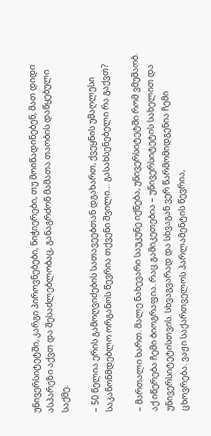უნივერსიტეტში, კარგი პიროვნებები, ნიჭიერები, თუ მოიწადინებენ, მათ დიდი ასპარეზი აქვთ და შესაძლებლობაც, განაგრძონ მამათა თაობის დაწყებული საქმე.

– 50 წელია ერის გამოღვიძების სათავეებთან დგახართ, ქვეყნის უმაღლესი საკანონმდებლო ორგანოს წევრია თქვენი შვილი… გასახსენებელი რა გაქვთ?

– მართალი ხართ. მალე ნახევარი საუკუნე იქნება, უნივერსიტეტში რომ ვმუშაობ. აქ იწერება ჩემი ბიოგრაფია. რაც გამიკეთებია – უნივერსიტეტის სახელით და უნივერსიტეტისთვის. სხვაგვარად და სხვაგან ვერ წარმომიდგენია ჩემი ცხოვრება. ვაჟი საქართველოს პარლამენტის წევრია,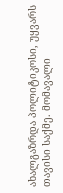ახალგაზრდა პოლიტიკოსი, უყვარს თავისი საქმე. მომავალი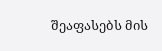შეაფასებს მის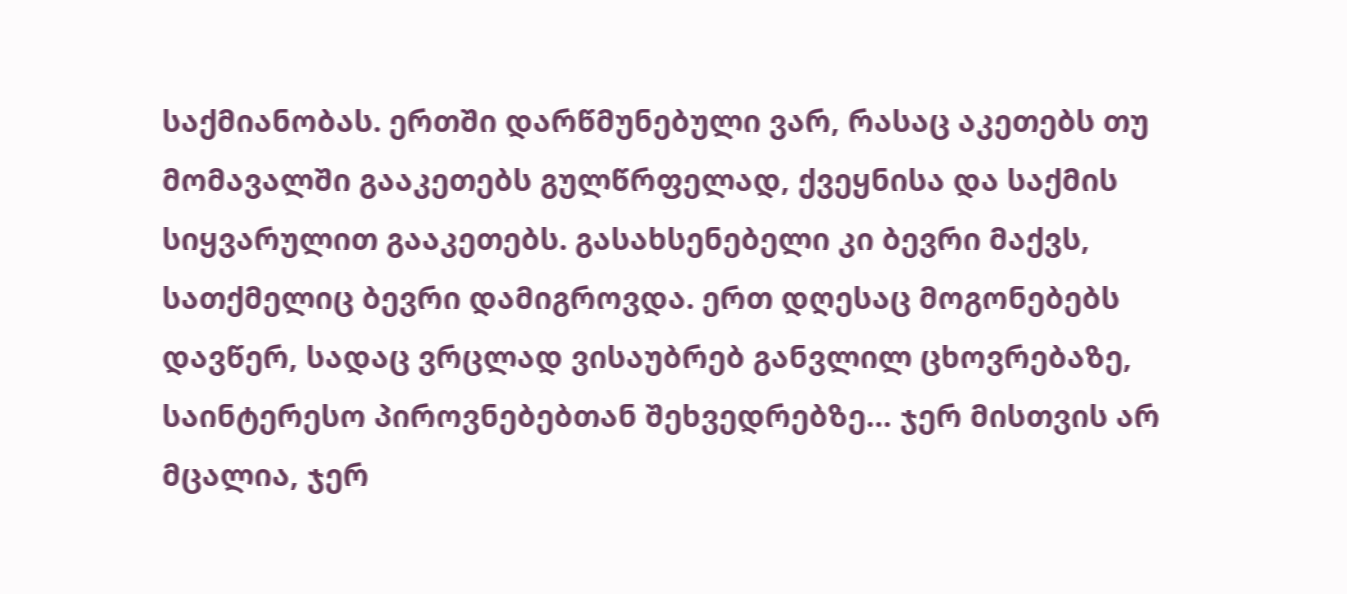საქმიანობას. ერთში დარწმუნებული ვარ, რასაც აკეთებს თუ მომავალში გააკეთებს გულწრფელად, ქვეყნისა და საქმის სიყვარულით გააკეთებს. გასახსენებელი კი ბევრი მაქვს, სათქმელიც ბევრი დამიგროვდა. ერთ დღესაც მოგონებებს დავწერ, სადაც ვრცლად ვისაუბრებ განვლილ ცხოვრებაზე, საინტერესო პიროვნებებთან შეხვედრებზე… ჯერ მისთვის არ მცალია, ჯერ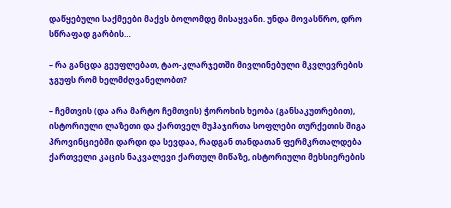დაწყებული საქმეები მაქვს ბოლომდე მისაყვანი. უნდა მოვასწრო, დრო სწრაფად გარბის…

– რა განცდა გეუფლებათ, ტაო-კლარჯეთში მივლინებული მკვლევრების ჯგუფს რომ ხელმძღვანელობთ?

– ჩემთვის (და არა მარტო ჩემთვის) ჭოროხის ხეობა (განსაკუთრებით), ისტორიული ლაზეთი და ქართველ მუჰაჯირთა სოფლები თურქეთის შიგა პროვინციებში დარდი და სევდაა, რადგან თანდათან ფერმკრთალდება ქართველი კაცის ნაკვალევი ქართულ მიწაზე, ისტორიული მეხსიერების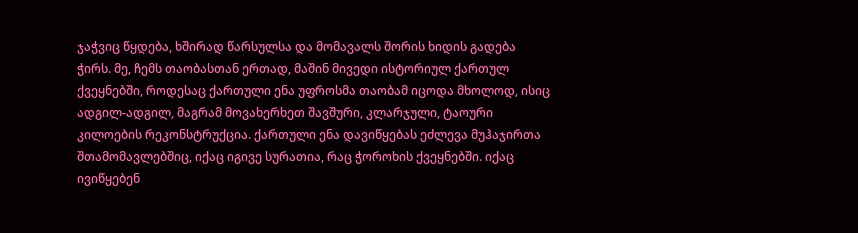ჯაჭვიც წყდება, ხშირად წარსულსა და მომავალს შორის ხიდის გადება ჭირს. მე, ჩემს თაობასთან ერთად, მაშინ მივედი ისტორიულ ქართულ ქვეყნებში, როდესაც ქართული ენა უფროსმა თაობამ იცოდა მხოლოდ, ისიც ადგილ-ადგილ, მაგრამ მოვახერხეთ შავშური, კლარჯული, ტაოური კილოების რეკონსტრუქცია. ქართული ენა დავიწყებას ეძლევა მუჰაჯირთა შთამომავლებშიც, იქაც იგივე სურათია, რაც ჭოროხის ქვეყნებში. იქაც ივიწყებენ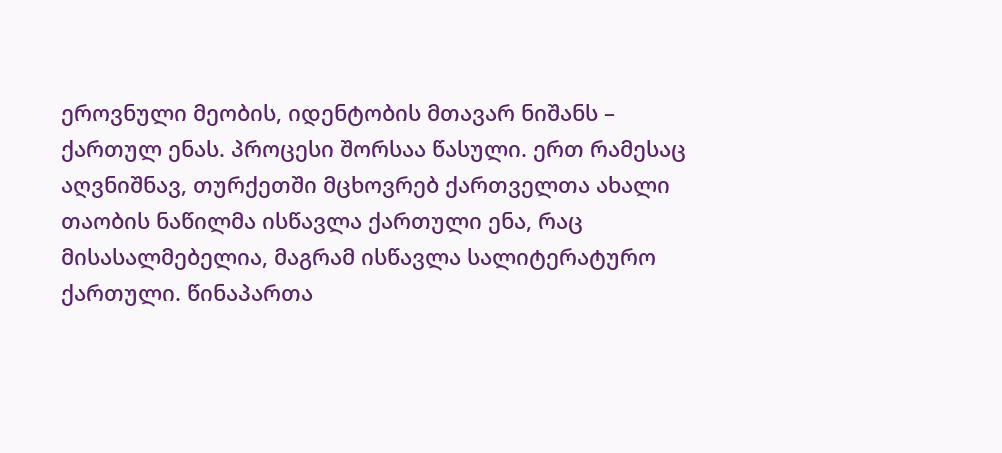ეროვნული მეობის, იდენტობის მთავარ ნიშანს – ქართულ ენას. პროცესი შორსაა წასული. ერთ რამესაც აღვნიშნავ, თურქეთში მცხოვრებ ქართველთა ახალი თაობის ნაწილმა ისწავლა ქართული ენა, რაც მისასალმებელია, მაგრამ ისწავლა სალიტერატურო ქართული. წინაპართა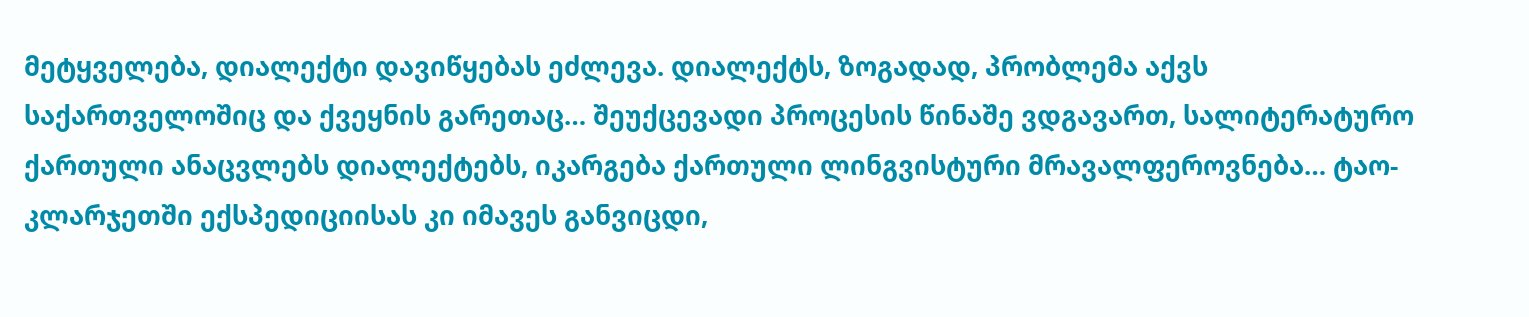მეტყველება, დიალექტი დავიწყებას ეძლევა. დიალექტს, ზოგადად, პრობლემა აქვს საქართველოშიც და ქვეყნის გარეთაც… შეუქცევადი პროცესის წინაშე ვდგავართ, სალიტერატურო ქართული ანაცვლებს დიალექტებს, იკარგება ქართული ლინგვისტური მრავალფეროვნება… ტაო-კლარჯეთში ექსპედიციისას კი იმავეს განვიცდი,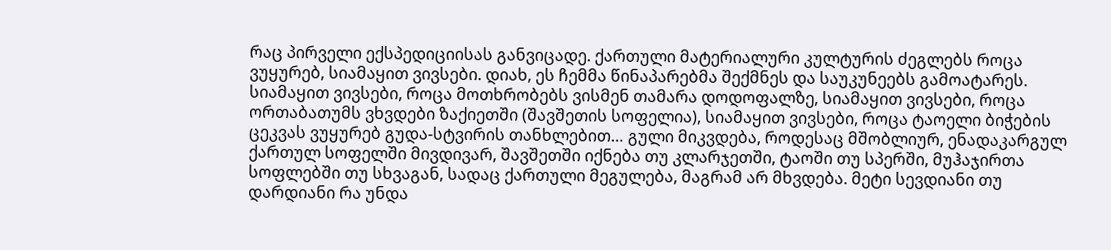რაც პირველი ექსპედიციისას განვიცადე. ქართული მატერიალური კულტურის ძეგლებს როცა ვუყურებ, სიამაყით ვივსები. დიახ, ეს ჩემმა წინაპარებმა შექმნეს და საუკუნეებს გამოატარეს. სიამაყით ვივსები, როცა მოთხრობებს ვისმენ თამარა დოდოფალზე, სიამაყით ვივსები, როცა ორთაბათუმს ვხვდები ზაქიეთში (შავშეთის სოფელია), სიამაყით ვივსები, როცა ტაოელი ბიჭების ცეკვას ვუყურებ გუდა-სტვირის თანხლებით… გული მიკვდება, როდესაც მშობლიურ, ენადაკარგულ ქართულ სოფელში მივდივარ, შავშეთში იქნება თუ კლარჯეთში, ტაოში თუ სპერში, მუჰაჯირთა სოფლებში თუ სხვაგან, სადაც ქართული მეგულება, მაგრამ არ მხვდება. მეტი სევდიანი თუ დარდიანი რა უნდა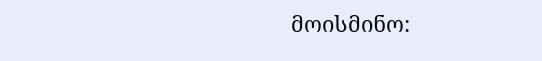მოისმინო: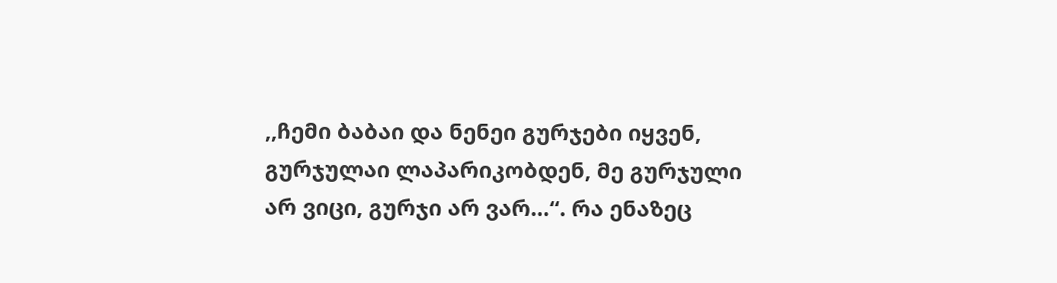,,ჩემი ბაბაი და ნენეი გურჯები იყვენ, გურჯულაი ლაპარიკობდენ, მე გურჯული არ ვიცი, გურჯი არ ვარ…“. რა ენაზეც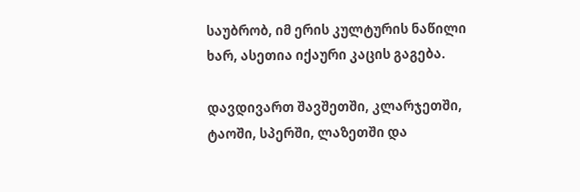საუბრობ, იმ ერის კულტურის ნაწილი ხარ, ასეთია იქაური კაცის გაგება.

დავდივართ შავშეთში, კლარჯეთში, ტაოში, სპერში, ლაზეთში და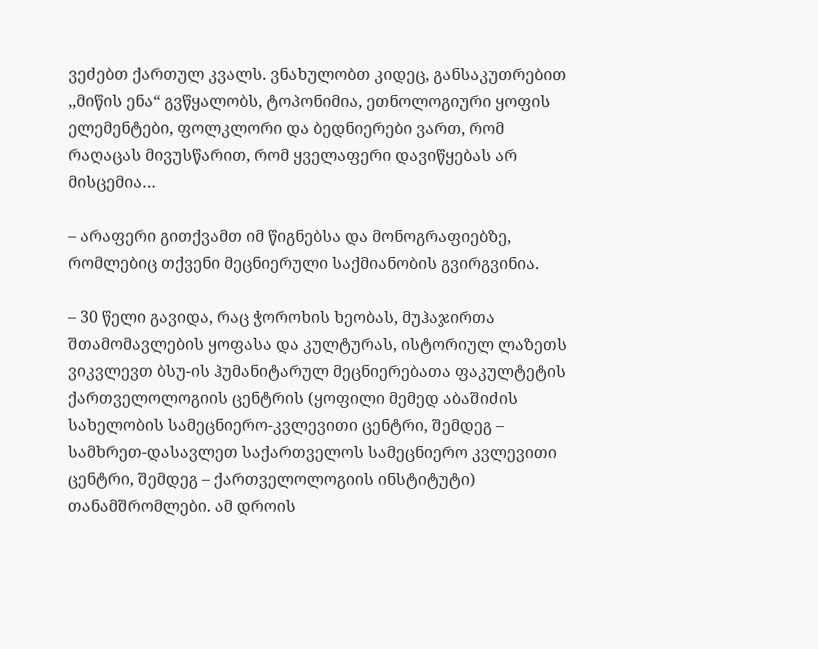ვეძებთ ქართულ კვალს. ვნახულობთ კიდეც, განსაკუთრებით ,,მიწის ენა“ გვწყალობს, ტოპონიმია, ეთნოლოგიური ყოფის ელემენტები, ფოლკლორი და ბედნიერები ვართ, რომ რაღაცას მივუსწარით, რომ ყველაფერი დავიწყებას არ მისცემია…

– არაფერი გითქვამთ იმ წიგნებსა და მონოგრაფიებზე, რომლებიც თქვენი მეცნიერული საქმიანობის გვირგვინია.

– 30 წელი გავიდა, რაც ჭოროხის ხეობას, მუჰაჯირთა შთამომავლების ყოფასა და კულტურას, ისტორიულ ლაზეთს ვიკვლევთ ბსუ-ის ჰუმანიტარულ მეცნიერებათა ფაკულტეტის ქართველოლოგიის ცენტრის (ყოფილი მემედ აბაშიძის სახელობის სამეცნიერო-კვლევითი ცენტრი, შემდეგ – სამხრეთ-დასავლეთ საქართველოს სამეცნიერო კვლევითი ცენტრი, შემდეგ – ქართველოლოგიის ინსტიტუტი) თანამშრომლები. ამ დროის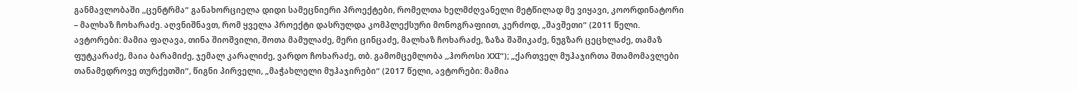განმავლობაში ,,ცენტრმა“ განახორციელა დიდი სამეცნიერი პროექტები, რომელთა ხელმძღვანელი მეტწილად მე ვიყავი, კოორდინატორი – მალხაზ ჩოხარაძე. აღვნიშნავთ, რომ ყველა პროექტი დასრულდა კომპლექსური მონოგრაფიით, კერძოდ, „შავშეთი“ (2011 წელი. ავტორები: მამია ფაღავა, თინა შიოშვილი, შოთა მამულაძე, მერი ცინცაძე, მალხაზ ჩოხარაძე, ზაზა შაშიკაძე, ნუგზარ ცეცხლაძე, თამაზ ფუტკარაძე, მაია ბარამიძე, ჯემალ კარალიძე, ვარდო ჩოხარაძე, თბ. გამომცემლობა ,,ჰოროსი XXI“); „ქართველ მუჰაჯირთა შთამომავლები თანამედროვე თურქეთში“, წიგნი პირველი, „მაჭახლელი მუჰაჯირები“ (2017 წელი, ავტორები: მამია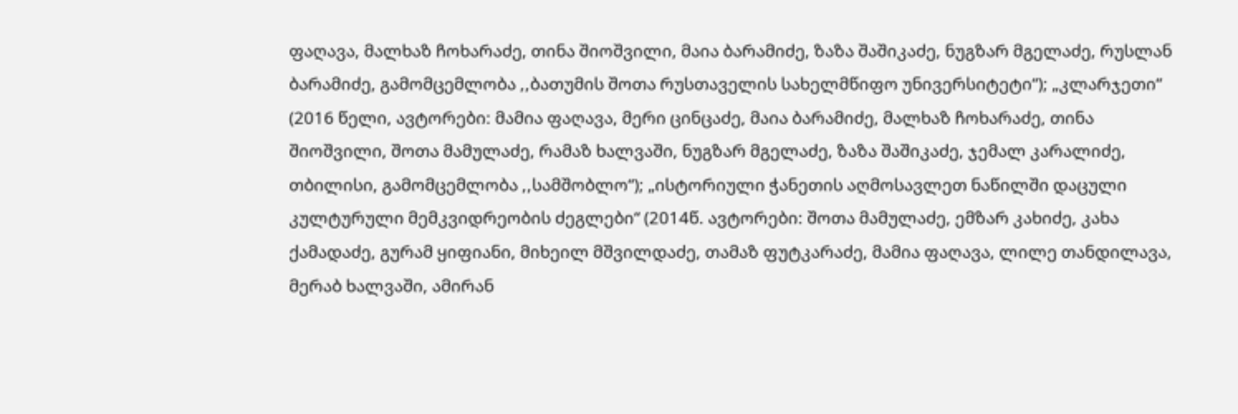ფაღავა, მალხაზ ჩოხარაძე, თინა შიოშვილი, მაია ბარამიძე, ზაზა შაშიკაძე, ნუგზარ მგელაძე, რუსლან ბარამიძე, გამომცემლობა ,,ბათუმის შოთა რუსთაველის სახელმწიფო უნივერსიტეტი“); „კლარჯეთი“ (2016 წელი, ავტორები: მამია ფაღავა, მერი ცინცაძე, მაია ბარამიძე, მალხაზ ჩოხარაძე, თინა შიოშვილი, შოთა მამულაძე, რამაზ ხალვაში, ნუგზარ მგელაძე, ზაზა შაშიკაძე, ჯემალ კარალიძე, თბილისი, გამომცემლობა ,,სამშობლო“); „ისტორიული ჭანეთის აღმოსავლეთ ნაწილში დაცული კულტურული მემკვიდრეობის ძეგლები“ (2014წ. ავტორები: შოთა მამულაძე, ემზარ კახიძე, კახა ქამადაძე, გურამ ყიფიანი, მიხეილ მშვილდაძე, თამაზ ფუტკარაძე, მამია ფაღავა, ლილე თანდილავა, მერაბ ხალვაში, ამირან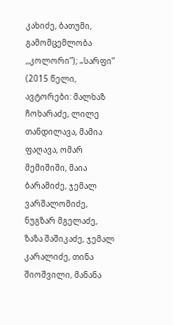კახიძე, ბათუმი, გამომცემლობა ,,კოლორი“); „სარფი“ (2015 წელი, ავტორები: მალხაზ ჩოხარაძე, ლილე თანდილავა, მამია ფაღავა, ომარ მემიშიში, მაია ბარამიძე, ჯემალ ვარშალომიძე, ნუგზარ მგელაძე, ზაზა შაშიკაძე, ჯემალ კარალიძე, თინა შიოშვილი, მანანა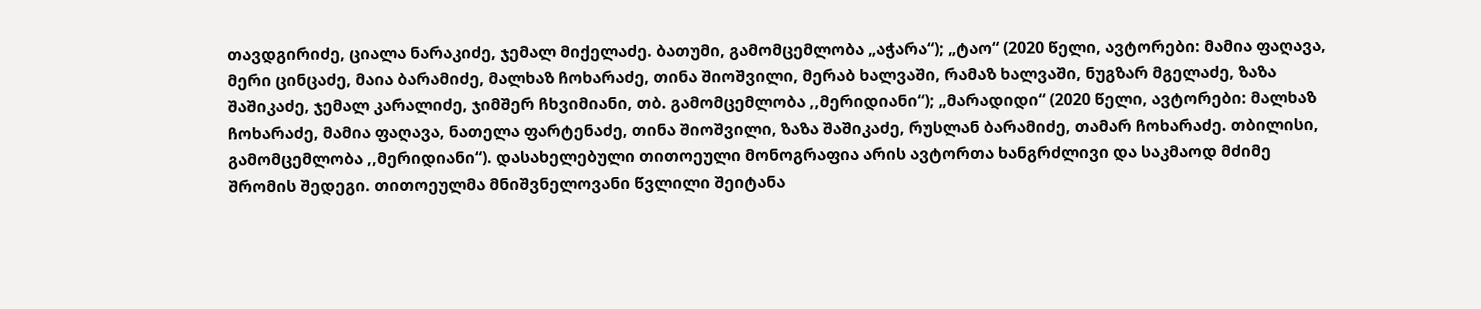თავდგირიძე, ციალა ნარაკიძე, ჯემალ მიქელაძე. ბათუმი, გამომცემლობა „აჭარა“); „ტაო“ (2020 წელი, ავტორები: მამია ფაღავა, მერი ცინცაძე, მაია ბარამიძე, მალხაზ ჩოხარაძე, თინა შიოშვილი, მერაბ ხალვაში, რამაზ ხალვაში, ნუგზარ მგელაძე, ზაზა შაშიკაძე, ჯემალ კარალიძე, ჯიმშერ ჩხვიმიანი, თბ. გამომცემლობა ,,მერიდიანი“); „მარადიდი“ (2020 წელი, ავტორები: მალხაზ ჩოხარაძე, მამია ფაღავა, ნათელა ფარტენაძე, თინა შიოშვილი, ზაზა შაშიკაძე, რუსლან ბარამიძე, თამარ ჩოხარაძე. თბილისი, გამომცემლობა ,,მერიდიანი“). დასახელებული თითოეული მონოგრაფია არის ავტორთა ხანგრძლივი და საკმაოდ მძიმე შრომის შედეგი. თითოეულმა მნიშვნელოვანი წვლილი შეიტანა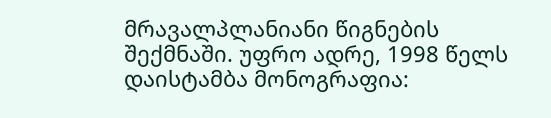მრავალპლანიანი წიგნების შექმნაში. უფრო ადრე, 1998 წელს დაისტამბა მონოგრაფია: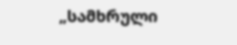„სამხრული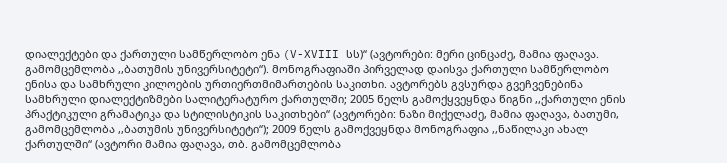დიალექტები და ქართული სამწერლობო ენა (V-XVIII სს)“ (ავტორები: მერი ცინცაძე, მამია ფაღავა. გამომცემლობა ,,ბათუმის უნივერსიტეტი“). მონოგრაფიაში პირველად დაისვა ქართული სამწერლობო ენისა და სამხრული კილოების ურთიერთმიმართების საკითხი. ავტორებს გვსურდა გვეჩვენებინა სამხრული დიალექტიზმები სალიტერატურო ქართულში; 2005 წელს გამოქყვეყნდა წიგნი ,,ქართული ენის პრაქტიკული გრამატიკა და სტილისტიკის საკითხები“ (ავტორები: ნაზი მიქელაძე, მამია ფაღავა, ბათუმი, გამომცემლობა ,,ბათუმის უნივერსიტეტი“); 2009 წელს გამოქვეყნდა მონოგრაფია ,,ნაწილაკი ახალ ქართულში“ (ავტორი მამია ფაღავა, თბ. გამომცემლობა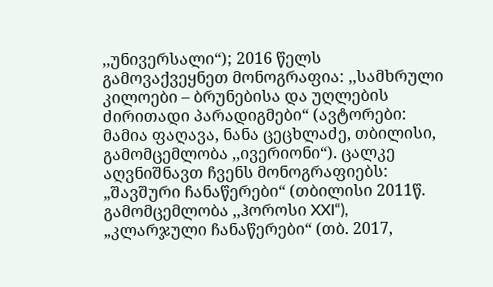,,უნივერსალი“); 2016 წელს გამოვაქვეყნეთ მონოგრაფია: ,,სამხრული კილოები – ბრუნებისა და უღლების ძირითადი პარადიგმები“ (ავტორები: მამია ფაღავა, ნანა ცეცხლაძე, თბილისი, გამომცემლობა ,,ივერიონი“). ცალკე აღვნიშნავთ ჩვენს მონოგრაფიებს: „შავშური ჩანაწერები“ (თბილისი 2011წ. გამომცემლობა ,,ჰოროსი XXI“), „კლარჯული ჩანაწერები“ (თბ. 2017,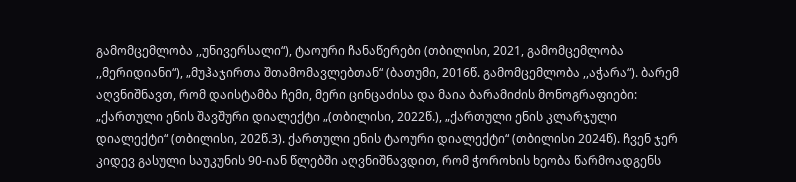გამომცემლობა ,,უნივერსალი“), ტაოური ჩანაწერები (თბილისი, 2021, გამომცემლობა ,,მერიდიანი“), „მუჰაჯირთა შთამომავლებთან“ (ბათუმი, 2016წ. გამომცემლობა ,,აჭარა“). ბარემ აღვნიშნავთ, რომ დაისტამბა ჩემი, მერი ცინცაძისა და მაია ბარამიძის მონოგრაფიები: „ქართული ენის შავშური დიალექტი „(თბილისი, 2022წ.), „ქართული ენის კლარჯული დიალექტი“ (თბილისი, 202წ.3). ქართული ენის ტაოური დიალექტი“ (თბილისი 2024წ). ჩვენ ჯერ კიდევ გასული საუკუნის 90-იან წლებში აღვნიშნავდით, რომ ჭოროხის ხეობა წარმოადგენს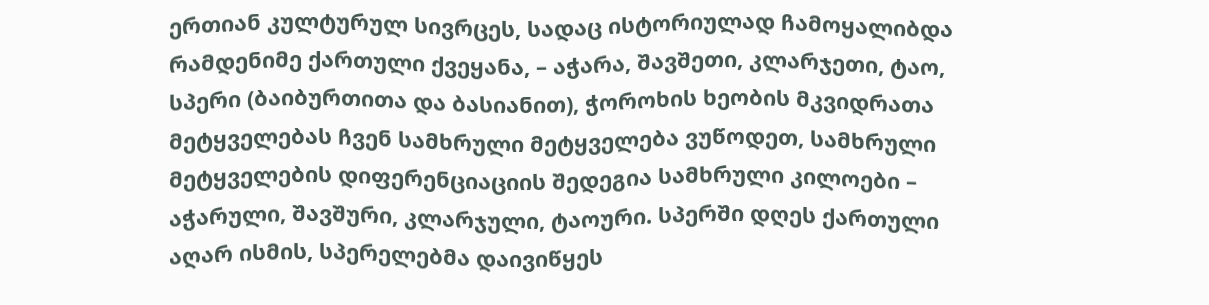ერთიან კულტურულ სივრცეს, სადაც ისტორიულად ჩამოყალიბდა რამდენიმე ქართული ქვეყანა, – აჭარა, შავშეთი, კლარჯეთი, ტაო, სპერი (ბაიბურთითა და ბასიანით), ჭოროხის ხეობის მკვიდრათა მეტყველებას ჩვენ სამხრული მეტყველება ვუწოდეთ, სამხრული მეტყველების დიფერენციაციის შედეგია სამხრული კილოები – აჭარული, შავშური, კლარჯული, ტაოური. სპერში დღეს ქართული აღარ ისმის, სპერელებმა დაივიწყეს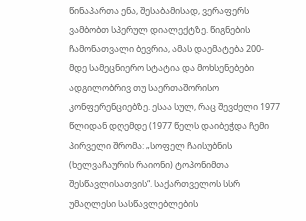წინაპართა ენა, შესაბამისად, ვერაფერს ვამბობთ სპერულ დიალექტზე. წიგნების ჩამონათვალი ბევრია, ამას დაემატება 200-მდე სამეცნიერო სტატია და მოხსენებები ადგილობრივ თუ საერთაშორისო კონფერენციებზე. ესაა სულ, რაც შევძელი 1977 წლიდან დღემდე (1977 წელს დაიბეჭდა ჩემი პირველი შრომა: „სოფელ ჩაისუბნის (ხელვაჩაურის რაიონი) ტოპონიმთა შესწავლისათვის“. საქართველოს სსრ უმაღლესი სასწავლებლების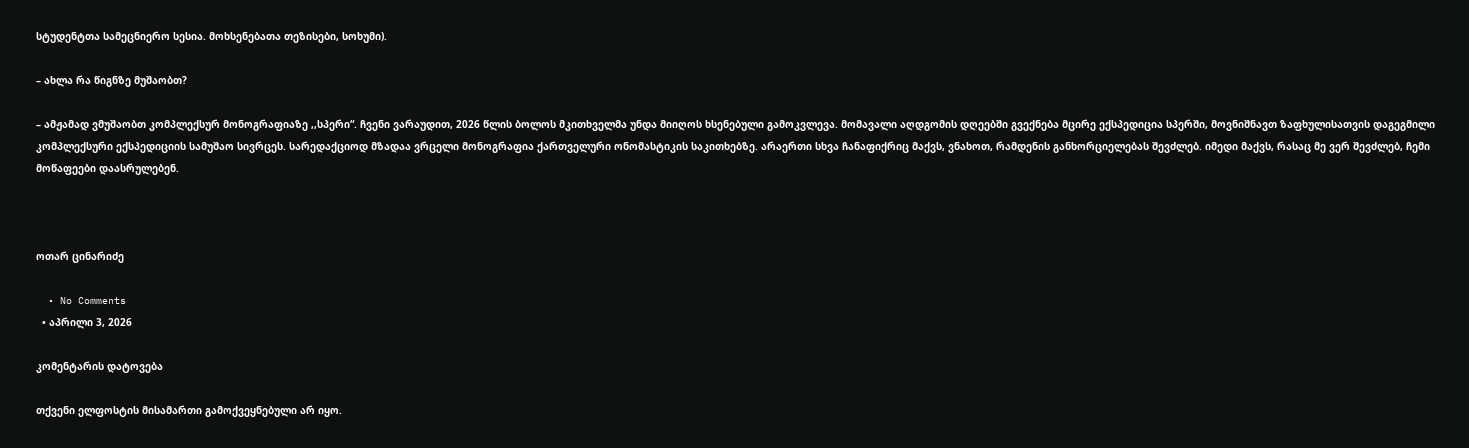სტუდენტთა სამეცნიერო სესია. მოხსენებათა თეზისები, სოხუმი).

– ახლა რა წიგნზე მუშაობთ?

– ამჟამად ვმუშაობთ კომპლექსურ მონოგრაფიაზე ,,სპერი“. ჩვენი ვარაუდით, 2026 წლის ბოლოს მკითხველმა უნდა მიიღოს ხსენებული გამოკვლევა. მომავალი აღდგომის დღეებში გვექნება მცირე ექსპედიცია სპერში, მოვნიშნავთ ზაფხულისათვის დაგეგმილი კომპლექსური ექსპედიციის სამუშაო სივრცეს. სარედაქციოდ მზადაა ვრცელი მონოგრაფია ქართველური ონომასტიკის საკითხებზე. არაერთი სხვა ჩანაფიქრიც მაქვს, ვნახოთ, რამდენის განხორციელებას შევძლებ. იმედი მაქვს, რასაც მე ვერ შევძლებ, ჩემი მოწაფეები დაასრულებენ.



ოთარ ცინარიძე

  • No Comments
  • აპრილი 3, 2026

კომენტარის დატოვება

თქვენი ელფოსტის მისამართი გამოქვეყნებული არ იყო.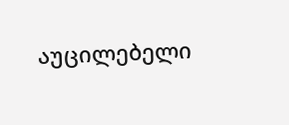აუცილებელი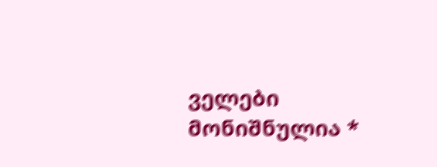ველები მონიშნულია *